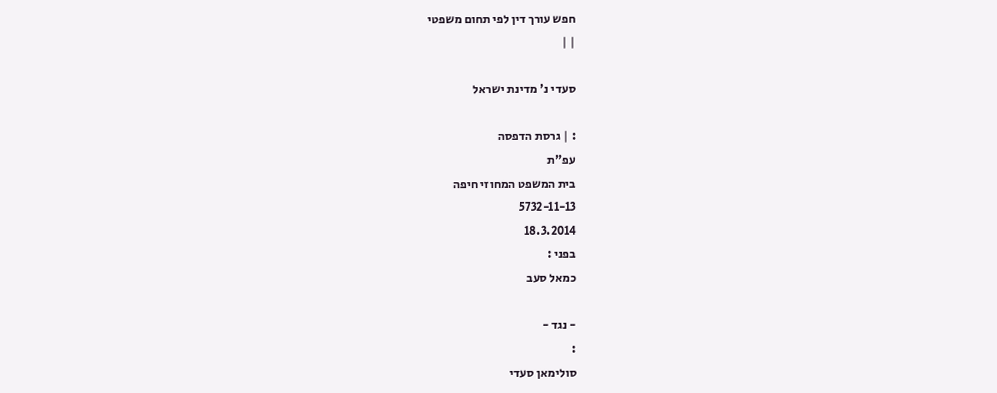חפש עורך דין לפי תחום משפטי
| |

סעדי נ' מדינת ישראל

: | גרסת הדפסה
עפ"ת
בית המשפט המחוזי חיפה
5732-11-13
18.3.2014
בפני :
כמאל סעב

- נגד -
:
סולימאן סעדי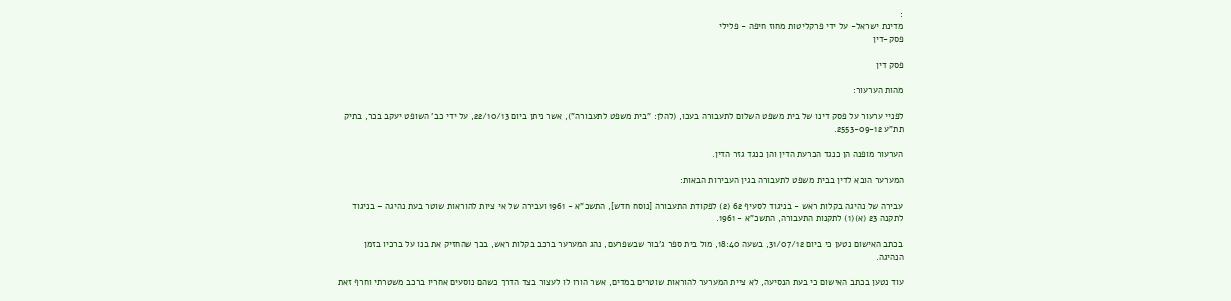:
מדינת ישראל- על ידי פרקליטות מחוז חיפה - פלילי
פסק-דין

פסק דין

מהות הערעור:

לפניי ערעור על פסק דינו של בית משפט השלום לתעבורה בעכו, (להלן: "בית משפט לתעבורה"), אשר ניתן ביום 22/10/13, על ידי כב' השופט יעקב בכר, בתיק תת"ע 2553-09-12.

הערעור מופנה הן כנגד הכרעת הדין והן כנגד גזר הדין.

המערער הובא לדין בבית משפט לתעבורה בגין העבירות הבאות:

עבירה של נהיגה בקלות ראש - בניגוד לסעיף 62 (2) לפקודת התעבורה [נוסח חדש], התשכ"א - 1961 ועבירה של אי ציות להוראות שוטר בעת נהיגה – בניגוד לתקנה 23 (א)(1) לתקנות התעבורה, התשכ"א - 1961.

בכתב האישום נטען כי ביום 31/07/12, בשעה 18:40, מול בית ספר ג'בור שבשפרעם, נהג המערער ברכב בקלות ראש, בכך שהחזיק את בנו על ברכיו בזמן הנהיגה.

עוד נטען בכתב האישום כי בעת הנסיעה, לא ציית המערער להוראות שוטרים במדים, אשר הורו לו לעצור בצד הדרך כשהם נוסעים אחריו ברכב משטרתי וחרף זאת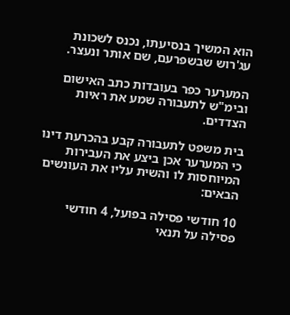הוא המשיך בנסיעתו, נכנס לשכונת עג'רוש שבשפרעם, שם אותר ונעצר.

המערער כפר בעובדות כתב האישום ובימ"ש לתעבורה שמע את ראיות הצדדים.

בית משפט לתעבורה קבע בהכרעת דינו כי המערער אכן ביצע את העבירות המיוחסות לו והשית עליו את העונשים הבאים:

10 חודשי פסילה בפועל, 4 חודשי פסילה על תנאי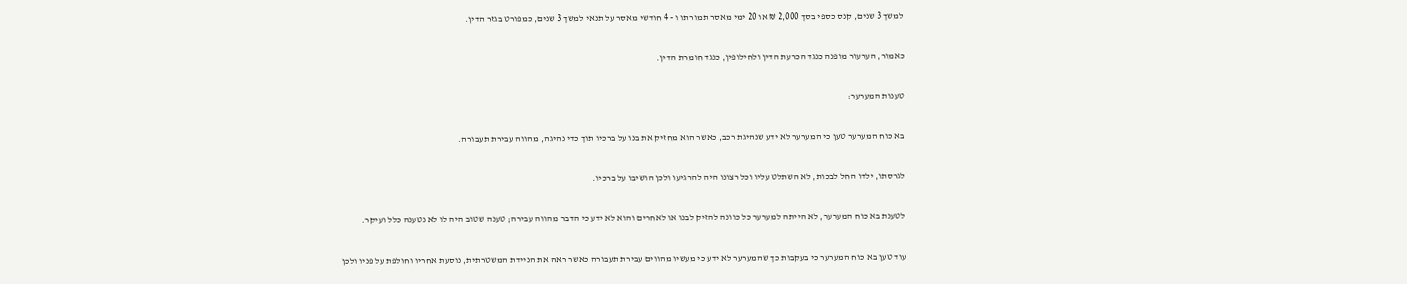למשך 3 שנים, קנס כספי בסך 2,000 ₪ או 20 ימי מאסר תמורתו ו - 4 חודשי מאסר על תנאי למשך 3 שנים, כמפורט בגזר הדין.

כאמור, הערעור מופנה כנגד הכרעת הדין ולחילופין, כנגד חומרת הדין.

טענות המערער:

בא כוח המערער טען כי המערער לא ידע שנהיגת רכב, כאשר הוא מחזיק את בנו על ברכיו תוך כדי נהיגה, מהווה עבירת תעבורה.

לגרסתו, ילדו החל לבכות, לא השתלט עליו וכל רצונו היה להרגיעו ולכן הושיבו על ברכיו.

לטענת בא כוח המערער, לא הייתה למערער כל כוונה להזיק לבנו או לאחרים והוא לא ידע כי הדבר מהווה עבירה; טענה שטוב היה לו לא נטענה כלל ועיקר.

עוד טען בא כוח המערער כי בעקבות כך שהמערער לא ידע כי מעשיו מהווים עבירת תעבורה כאשר ראה את הניידת המשטרתית, נוסעת אחריו וחולפת על פניו ולכן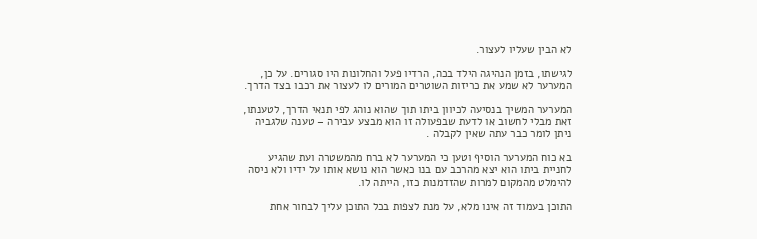לא הבין שעליו לעצור.

לגישתו, בזמן הנהיגה הילד בכה, הרדיו פעל והחלונות היו סגורים. על כן, המערער לא שמע את כריזות השוטרים המורים לו לעצור את רכבו בצד הדרך.

המערער המשיך בנסיעה לכיוון ביתו תוך שהוא נוהג לפי תנאי הדרך, לטענתו, זאת מבלי לחשוב או לדעת שבפעולה זו הוא מבצע עבירה – טענה שלגביה ניתן לומר כבר עתה שאין לקבלה .

בא כוח המערער הוסיף וטען כי המערער לא ברח מהמשטרה ועת שהגיע לחניית ביתו הוא יצא מהרכב עם בנו כאשר הוא נושא אותו על ידיו ולא ניסה להימלט מהמקום למרות שהזדמנות כזו, הייתה לו.

התוכן בעמוד זה אינו מלא, על מנת לצפות בכל התוכן עליך לבחור אחת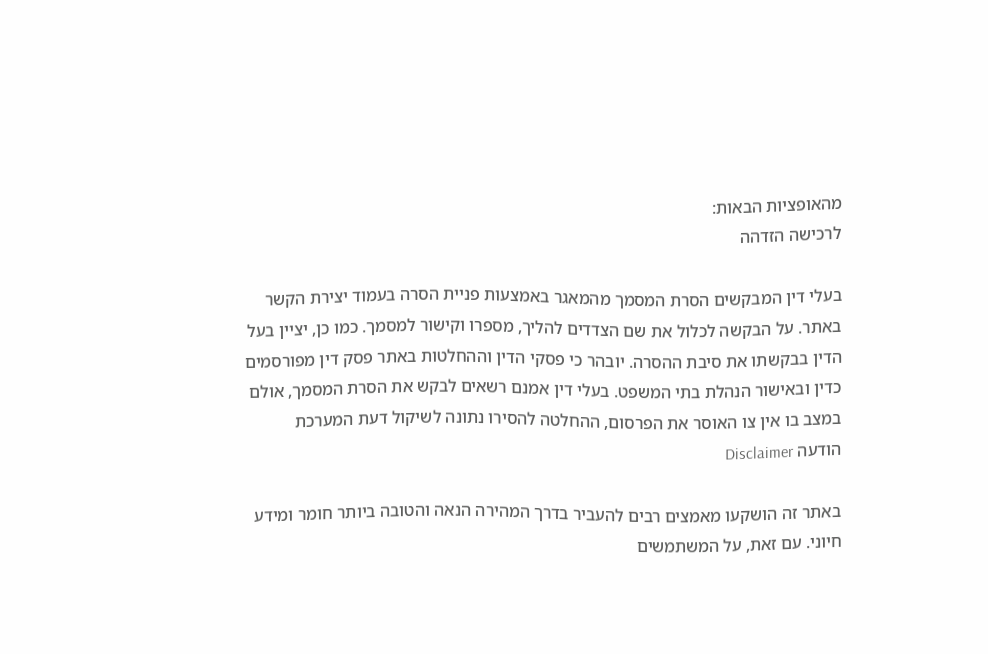מהאופציות הבאות:
לרכישה הזדהה

בעלי דין המבקשים הסרת המסמך מהמאגר באמצעות פניית הסרה בעמוד יצירת הקשר באתר. על הבקשה לכלול את שם הצדדים להליך, מספרו וקישור למסמך. כמו כן, יציין בעל הדין בבקשתו את סיבת ההסרה. יובהר כי פסקי הדין וההחלטות באתר פסק דין מפורסמים כדין ובאישור הנהלת בתי המשפט. בעלי דין אמנם רשאים לבקש את הסרת המסמך, אולם במצב בו אין צו האוסר את הפרסום, ההחלטה להסירו נתונה לשיקול דעת המערכת
הודעה Disclaimer

באתר זה הושקעו מאמצים רבים להעביר בדרך המהירה הנאה והטובה ביותר חומר ומידע חיוני. עם זאת, על המשתמשים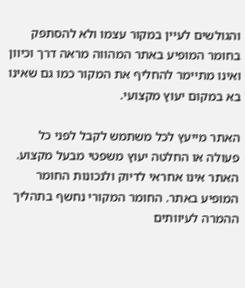והגולשים לעיין במקור עצמו ולא להסתפק בחומר המופיע באתר המהווה מראה דרך וכיוון ואינו מתיימר להחליף את המקור כמו גם שאינו בא במקום יעוץ מקצועי.

האתר מייעץ לכל משתמש לקבל לפני כל פעולה או החלטה יעוץ משפטי מבעל מקצוע. האתר אינו אחראי לדיוק ולנכונות החומר המופיע באתר. החומר המקורי נחשף בתהליך ההמרה לעיוותים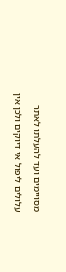מסויימים ועד להעלתו לאתר עלולים ליפול אי דיוקים ולכן אין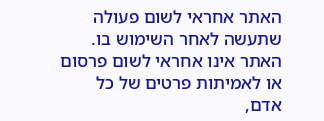האתר אחראי לשום פעולה שתעשה לאחר השימוש בו. האתר אינו אחראי לשום פרסום או לאמיתות פרטים של כל אדם,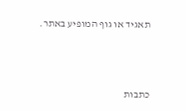תאגיד או גוף המופיע באתר.




כתבות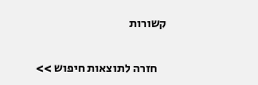קשורות

    חזרה לתוצאות חיפוש >>